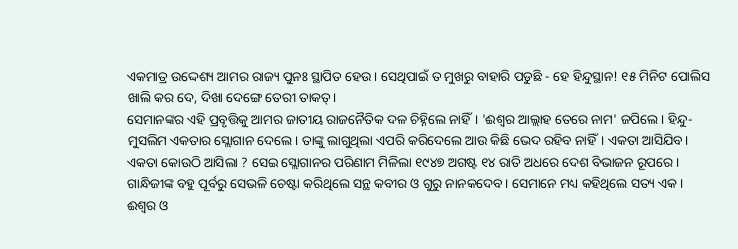ଏକମାତ୍ର ଉଦ୍ଦେଶ୍ୟ ଆମର ରାଜ୍ୟ ପୁନଃ ସ୍ଥାପିତ ହେଉ। ସେଥିପାଇଁ ତ ମୁଖରୁ ବାହାରି ପଡୁଛି - ହେ ହିନ୍ଦୁସ୍ଥାନ! ୧୫ ମିନିଟ ପୋଲିସ ଖାଲି କର ଦେ, ଦିଖା ଦେଙ୍ଗେ ତେରୀ ତାକତ୍।
ସେମାନଙ୍କର ଏହି ପ୍ରବୃତ୍ତିକୁ ଆମର ଜାତୀୟ ରାଜନୈତିକ ଦଳ ଚିହ୍ନିଲେ ନାହିଁ। 'ଈଶ୍ୱର ଆଲ୍ଲାହ ତେରେ ନାମ' ଜପିଲେ। ହିନ୍ଦୁ-ମୁସଲିମ ଏକତାର ସ୍ଲୋଗାନ ଦେଲେ। ତାଙ୍କୁ ଲାଗୁଥିଲା ଏପରି କରିଦେଲେ ଆଉ କିଛି ଭେଦ ରହିବ ନାହିଁ। ଏକତା ଆସିଯିବ। ଏକତା କୋଉଠି ଆସିଲା ? ସେଇ ସ୍ଲୋଗାନର ପରିଣାମ ମିଳିଲା ୧୯୪୭ ଅଗଷ୍ଟ ୧୪ ରାତି ଅଧରେ ଦେଶ ବିଭାଜନ ରୂପରେ।
ଗାନ୍ଧିଜୀଙ୍କ ବହୁ ପୂର୍ବରୁ ସେଭଳି ଚେଷ୍ଟା କରିଥିଲେ ସନ୍ଥ କବୀର ଓ ଗୁରୁ ନାନକଦେବ। ସେମାନେ ମଧ୍ୟ କହିଥିଲେ ସତ୍ୟ ଏକ। ଈଶ୍ୱର ଓ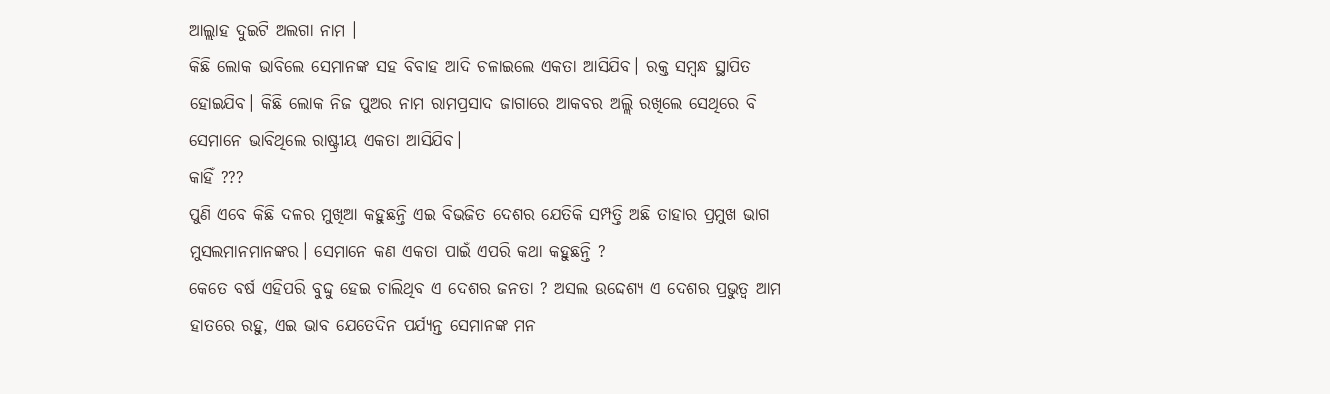ଆଲ୍ଲାହ ଦୁଇଟି ଅଲଗା ନାମ ।
କିଛି ଲୋକ ଭାବିଲେ ସେମାନଙ୍କ ସହ ବିବାହ ଆଦି ଚଳାଇଲେ ଏକତା ଆସିଯିବ। ରକ୍ତ ସମ୍ବନ୍ଧ ସ୍ଥାପିତ ହୋଇଯିବ। କିଛି ଲୋକ ନିଜ ପୁଅର ନାମ ରାମପ୍ରସାଦ ଜାଗାରେ ଆକବର ଅଲ୍ଲି ରଖିଲେ ସେଥିରେ ବି ସେମାନେ ଭାବିଥିଲେ ରାଷ୍ଟ୍ରୀୟ ଏକତା ଆସିଯିବ।
କାହିଁ ???
ପୁଣି ଏବେ କିଛି ଦଳର ମୁଖିଆ କହୁଛନ୍ତି ଏଇ ବିଭଜିତ ଦେଶର ଯେତିକି ସମ୍ପତ୍ତି ଅଛି ତାହାର ପ୍ରମୁଖ ଭାଗ ମୁସଲମାନମାନଙ୍କର। ସେମାନେ କଣ ଏକତା ପାଇଁ ଏପରି କଥା କହୁଛନ୍ତି ?
କେତେ ବର୍ଷ ଏହିପରି ବୁଦ୍ଦୁ ହେଇ ଚାଲିଥିବ ଏ ଦେଶର ଜନତା ? ଅସଲ ଉଦ୍ଦେଶ୍ୟ ଏ ଦେଶର ପ୍ରଭୁତ୍ୱ ଆମ ହାତରେ ରହୁ, ଏଇ ଭାବ ଯେତେଦିନ ପର୍ଯ୍ୟନ୍ତ ସେମାନଙ୍କ ମନ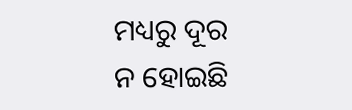ମଧ୍ୟରୁ ଦୂର ନ ହୋଇଛି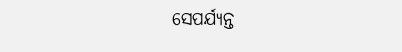ସେପର୍ଯ୍ୟନ୍ତ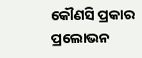କୌଣସି ପ୍ରକାର ପ୍ରଲୋଭନ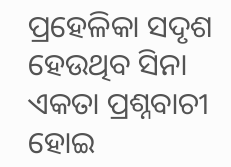ପ୍ରହେଳିକା ସଦୃଶ ହେଉଥିବ ସିନା ଏକତା ପ୍ରଶ୍ନବାଚୀ ହୋଇ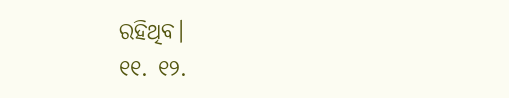ରହିଥିବ।
୧୧. ୧୨.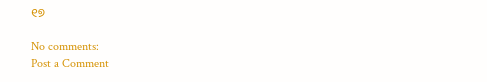୧୭

No comments:
Post a Comment